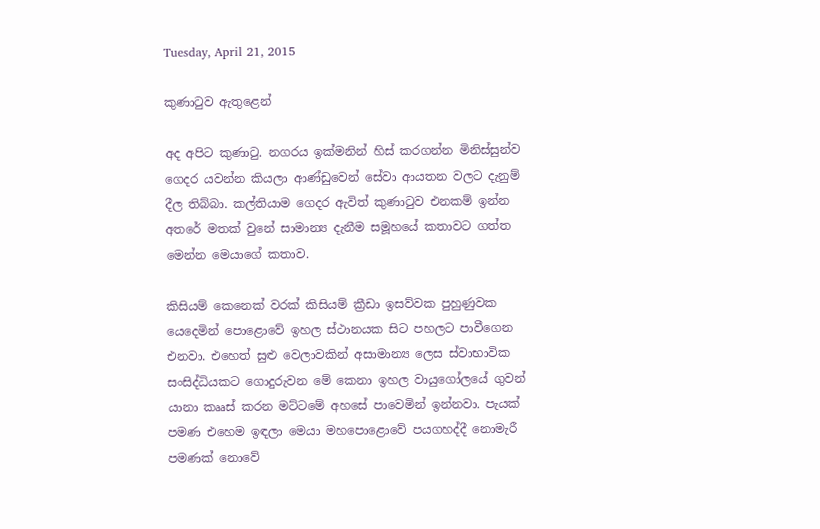Tuesday, April 21, 2015

කුණාටුව ඇතුළෙන්

අද අපිට කුණාටු. නගරය ඉක්මනින් හිස් කරගන්න මිනිස්සුන්ව ගෙදර යවන්න කියලා ආණ්ඩුවෙන් සේවා ආයතන වලට දැනුම් දීල තිබ්බා. කල්තියාම ගෙදර ඇවිත් කුණාටුව එනකම් ඉන්න අතරේ මතක් වුනේ සාමාන්‍ය දැනීම සමූහයේ කතාවට ගත්ත මෙන්න මෙයාගේ කතාව.

කිසියම් කෙනෙක් වරක් කිසියම් ක්‍රීඩා ඉසව්වක පුහුණුවක යෙදෙමින් පොළොවේ ඉහල ස්ථානයක සිට පහලට පාවීගෙන එනවා. එහෙත් සුළු වෙලාවකින් අසාමාන්‍ය ලෙස ස්වාභාවික සංසිද්ධියකට ගොදුරුවන මේ කෙනා ඉහල වායුගෝලයේ ගුවන් යානා කෲස් කරන මට්ටමේ අහසේ පාවෙමින් ඉන්නවා. පැයක් පමණ එහෙම ඉඳලා මෙයා මහපොළොවේ පයගහද්දී නොමැරී පමණක් නොවේ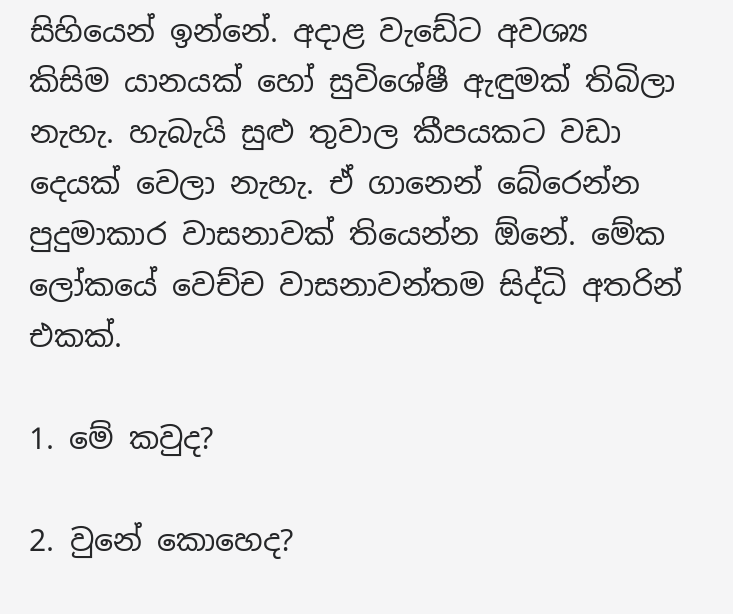සිහියෙන් ඉන්නේ. අදාළ වැඩේට අවශ්‍ය කිසිම යානයක් හෝ සුවිශේෂී ඇඳුමක් තිබිලා නැහැ. හැබැයි සුළු තුවාල කීපයකට වඩා දෙයක් වෙලා නැහැ. ඒ ගානෙන් බේරෙන්න පුදුමාකාර වාසනාවක් තියෙන්න ඕනේ. මේක ලෝකයේ වෙච්ච වාසනාවන්තම සිද්ධි අතරින් එකක්.

1. මේ කවුද?

2. වුනේ කොහෙද?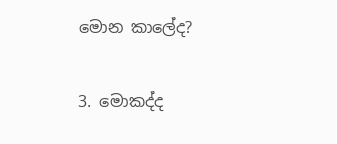මොන කාලේද?

3. මොකද්ද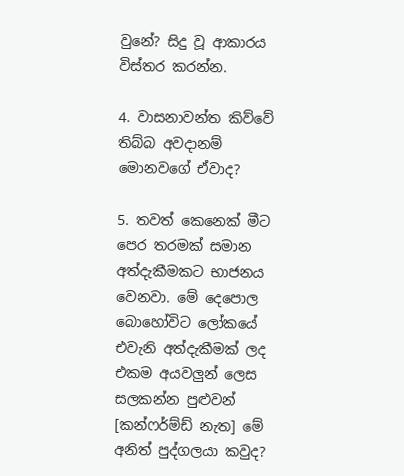වුනේ? සිදු වූ ආකාරය විස්තර කරන්න.

4. වාසනාවන්ත කිව්වේ තිබ්බ අවදානම් මොනවගේ ඒවාද?

5. තවත් කෙනෙක් මීට පෙර තරමක් සමාන අත්දැකීමකට භාජනය වෙනවා. මේ දෙපොල බොහෝවිට ලෝකයේ එවැනි අත්දැකීමක් ලද එකම අයවලුන් ලෙස සලකන්න පුළුවන් [කන්ෆර්ම්ඩ් නැත] මේ අනිත් පුද්ගලයා කවුද?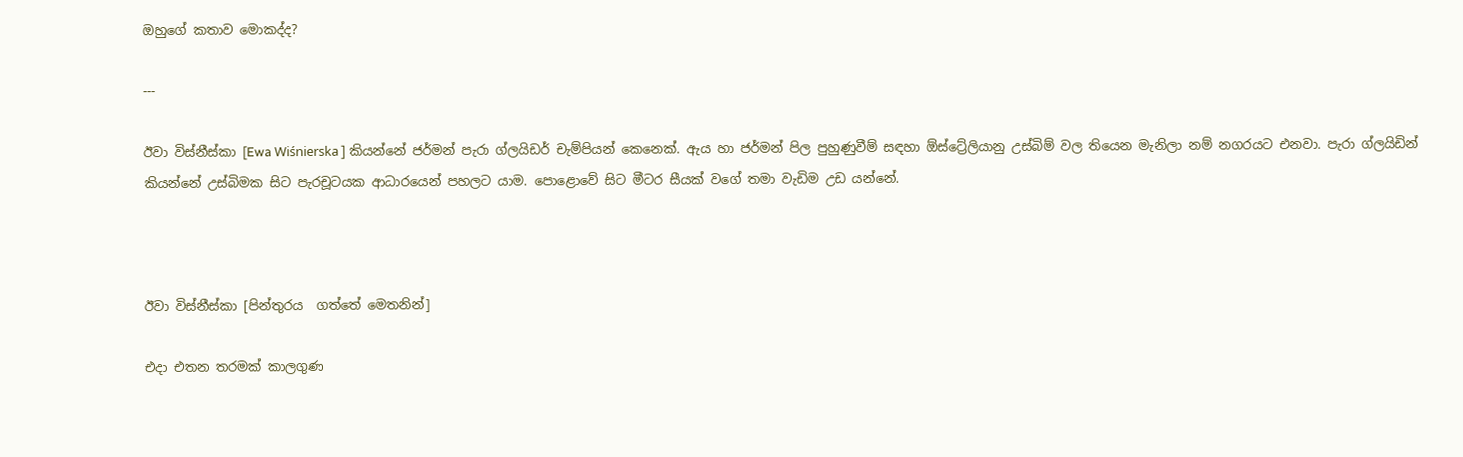ඔහුගේ කතාව මොකද්ද?

---

ඊවා විස්නීස්කා [Ewa Wiśnierska ] කියන්නේ ජර්මන් පැරා ග්ලයිඩර් චැම්පියන් කෙනෙක්. ඇය හා ජර්මන් පිල පුහුණුවීම් සඳහා ඕස්ට්‍රේලියානු උස්බිම් වල තියෙන මැනිලා නම් නගරයට එනවා. පැරා ග්ලයිඩින් කියන්නේ උස්බිමක සිට පැරචූටයක ආධාරයෙන් පහලට යාම. පොළොවේ සිට මීටර සීයක් වගේ තමා වැඩිම උඩ යන්නේ.



ඊවා විස්නීස්කා [පින්තුරය  ගත්තේ මෙතනින්]

එදා එතන තරමක් කාලගුණ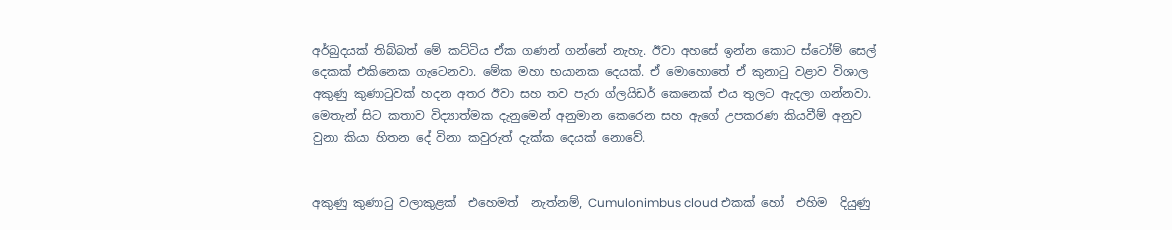අර්බුදයක් තිබ්බත් මේ කට්ටිය ඒක ගණන් ගන්නේ නැහැ. ඊවා අහසේ ඉන්න කොට ස්ටෝම් සෙල් දෙකක් එකිනෙක ගැටෙනවා. මේක මහා භයානක දෙයක්. ඒ මොහොතේ ඒ කුනාටු වළාව විශාල අකුණු කුණාටුවක් හදන අතර ඊවා සහ තව පැරා ග්ලයිඩර් කෙනෙක් එය තුලට ඇදලා ගන්නවා. මෙතැන් සිට කතාව විද්‍යාත්මක දැනුමෙන් අනුමාන කෙරෙන සහ ඇගේ උපකරණ කියවීම් අනුව වුනා කියා හිතන දේ විනා කවුරුත් දැක්ක දෙයක් නොවේ.


අකුණු කුණාටු වලාකුළක්  එහෙමත්  නැත්නම්, Cumulonimbus cloud එකක් හෝ  එහිම  දියුණු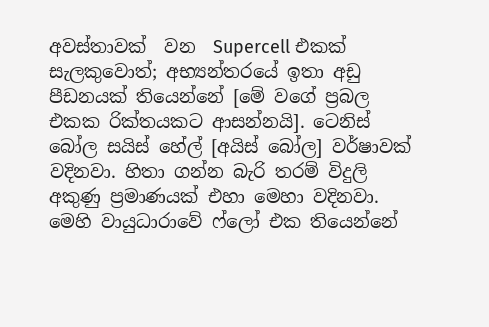අවස්තාවක්  වන  Supercell එකක් සැලකුවොත්; අභ්‍යන්තරයේ ඉතා අඩු පීඩනයක් තියෙන්නේ [මේ වගේ ප්‍රබල එකක රික්තයකට ආසන්නයි]. ටෙනිස් බෝල සයිස් හේල් [අයිස් බෝල] වර්ෂාවක් වදිනවා. හිතා ගන්න බැරි තරම් විදුලි අකුණු ප්‍රමාණයක් එහා මෙහා වදිනවා. මෙහි වායුධාරාවේ ෆ්ලෝ එක තියෙන්නේ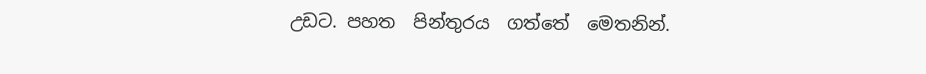උඩට. පහත  පින්තුරය  ගත්තේ  මෙතනින්.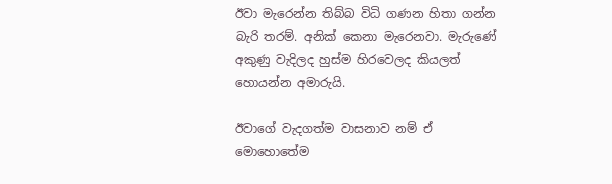ඊවා මැරෙන්න තිබ්බ විධි ගණන හිතා ගන්න බැරි තරම්. අනික් කෙනා මැරෙනවා. මැරුණේ අකුණු වැදිලද හුස්ම හිරවෙලද කියලත් හොයන්න අමාරුයි.

ඊවාගේ වැදගත්ම වාසනාව නම් ඒ මොහොතේම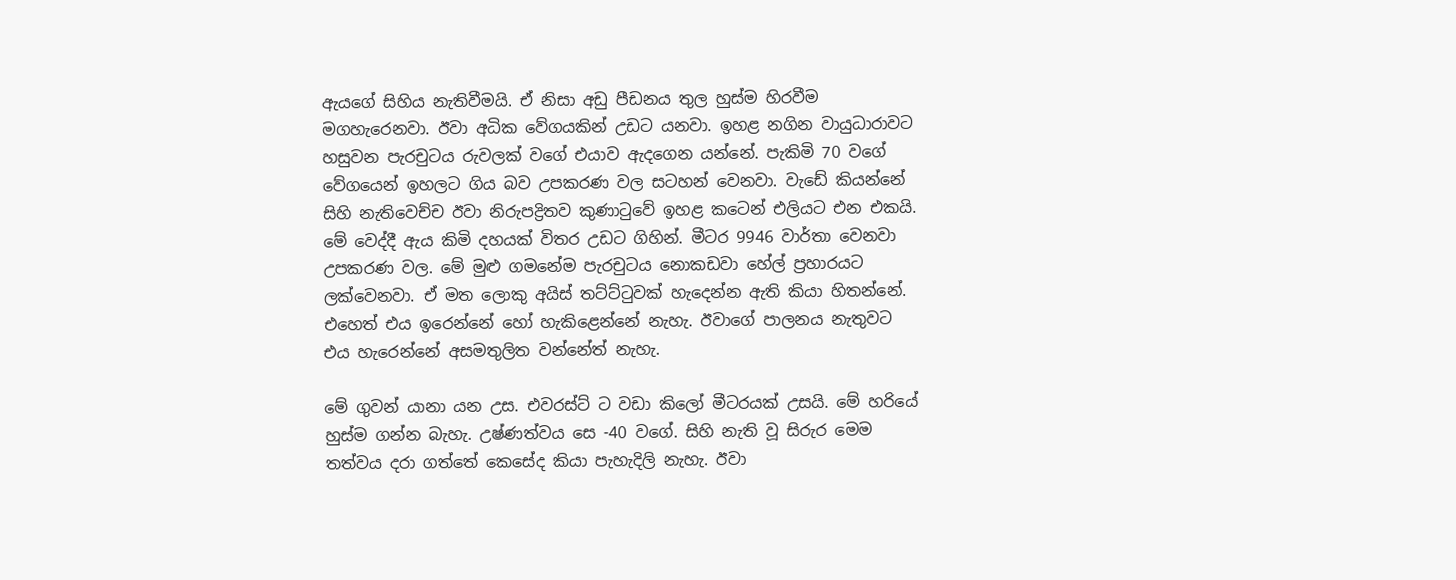ඇයගේ සිහිය නැතිවීමයි. ඒ නිසා අඩු පීඩනය තුල හුස්ම හිරවීම මගහැරෙනවා. ඊවා අධික වේගයකින් උඩට යනවා. ඉහළ නගින වායුධාරාවට හසුවන පැරචුටය රුවලක් වගේ එයාව ඇදගෙන යන්නේ. පැකිමි 70 වගේ වේගයෙන් ඉහලට ගිය බව උපකරණ වල සටහන් වෙනවා. වැඩේ කියන්නේ සිහි නැතිවෙච්ච ඊවා නිරුපද්‍රිතව කුණාටුවේ ඉහළ කටෙන් එලියට එන එකයි. මේ වෙද්දී ඇය කිමි දහයක් විතර උඩට ගිහින්. මීටර 9946 වාර්තා වෙනවා උපකරණ වල. මේ මුළු ගමනේම පැරචුටය නොකඩවා හේල් ප්‍රහාරයට ලක්වෙනවා. ඒ මත ලොකු අයිස් තට්ට්ටුවක් හැදෙන්න ඇති කියා හිතන්නේ. එහෙත් එය ඉරෙන්නේ හෝ හැකිළෙන්නේ නැහැ. ඊවාගේ පාලනය නැතුවට එය හැරෙන්නේ අසමතුලිත වන්නේත් නැහැ.

මේ ගුවන් යානා යන උස. එවරස්ට් ට වඩා කිලෝ මීටරයක් උසයි. මේ හරියේ හුස්ම ගන්න බැහැ. උෂ්ණත්වය සෙ -40 වගේ. සිහි නැති වූ සිරුර මෙම තත්වය දරා ගත්තේ කෙසේද කියා පැහැදිලි නැහැ. ඊවා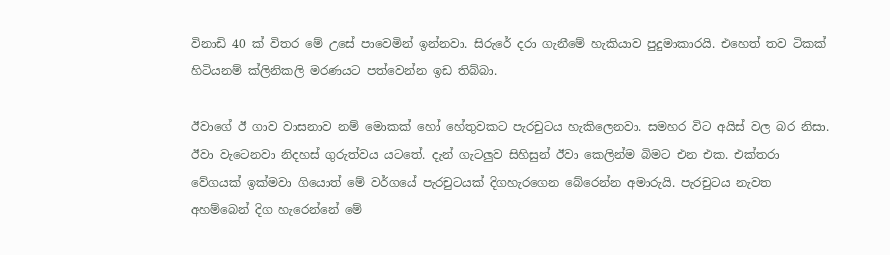විනාඩි 40 ක් විතර මේ උසේ පාවෙමින් ඉන්නවා. සිරුරේ දරා ගැනීමේ හැකියාව පුදුමාකාරයි. එහෙත් තව ටිකක් හිටියනම් ක්ලිනිකලි මරණයට පත්වෙන්න ඉඩ තිබ්බා.

ඊවාගේ ඊ ගාව වාසනාව නම් මොකක් හෝ හේතුවකට පැරචුටය හැකිලෙනවා. සමහර විට අයිස් වල බර නිසා. ඊවා වැටෙනවා නිදහස් ගුරුත්වය යටතේ. දැන් ගැටලුව සිහිසුන් ඊවා කෙලින්ම බිමට එන එක. එක්තරා වේගයක් ඉක්මවා ගියොත් මේ වර්ගයේ පැරචුටයක් දිගහැරගෙන බේරෙන්න අමාරුයි. පැරචුටය නැවත අහම්බෙන් දිග හැරෙන්නේ මේ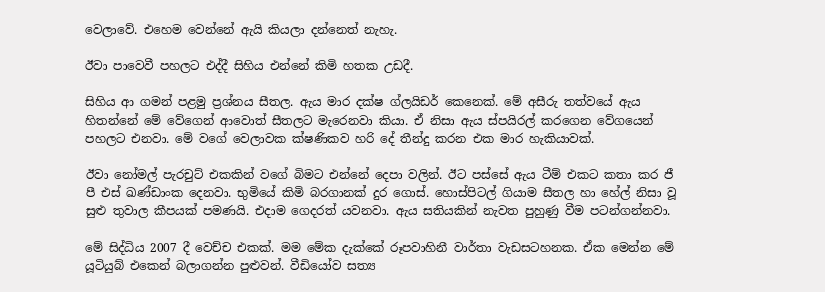වෙලාවේ. එහෙම වෙන්නේ ඇයි කියලා දන්නෙත් නැහැ.

ඊවා පාවෙවී පහලට එද්දී සිහිය එන්නේ කිමි හතක උඩදී.

සිහිය ආ ගමන් පළමු ප්‍රශ්නය සීතල. ඇය මාර දක්ෂ ග්ලයිඩර් කෙනෙක්. මේ අසීරු තත්වයේ ඇය හිතන්නේ මේ වේගෙන් ආවොත් සීතලට මැරෙනවා කියා. ඒ නිසා ඇය ස්පයිරල් කරගෙන වේගයෙන් පහලට එනවා. මේ වගේ වෙලාවක ක්ෂණිකව හරි දේ තීන්දු කරන එක මාර හැකියාවක්.

ඊවා නෝමල් පැරචුට් එකකින් වගේ බිමට එන්නේ දෙපා වලින්. ඊට පස්සේ ඇය ටීම් එකට කතා කර ජී පී එස් ඛණ්ඩාංක දෙනවා. භුමියේ කිමි බරගානක් දුර ගොස්. හොස්පිටල් ගියාම සීතල හා හේල් නිසා වූ සුළු තුවාල කීපයක් පමණයි. එදාම ගෙදරත් යවනවා. ඇය සතියකින් නැවත පුහුණු වීම පටන්ගන්නවා.

මේ සිද්ධිය 2007 දී වෙච්ච එකක්. මම මේක දැක්කේ රූපවාහිනී වාර්තා වැඩසටහනක. ඒක මෙන්න මේ යූටියුබ් එකෙන් බලාගන්න පුළුවන්. වීඩියෝව සත්‍ය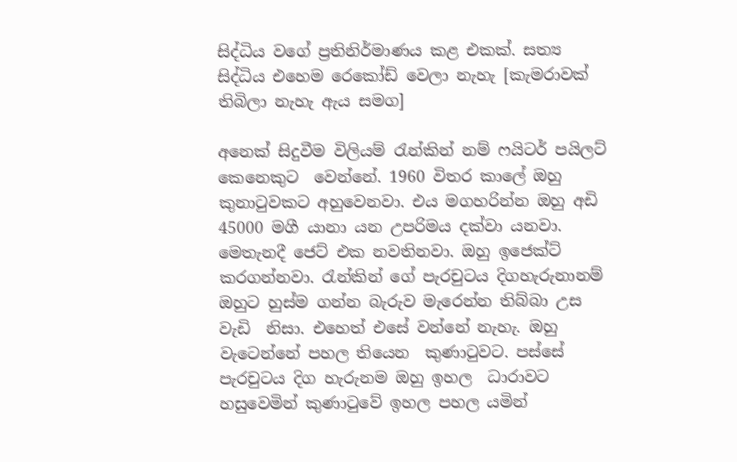සිද්ධිය වගේ ප්‍රතිනිර්මාණය කළ එකක්. සත්‍ය සිද්ධිය එහෙම රෙකෝඩ් වෙලා නැහැ [කැමරාවක් තිබිලා නැහැ ඇය සමග]

අනෙක් සිදුවීම විලියම් රැන්කින් නම් ෆයිටර් පයිලට් කෙනෙකුට  වෙන්නේ. 1960 විතර කාලේ ඔහු කුනාටුවකට අහුවෙනවා. එය මගහරින්න ඔහු අඩි 45000 මගී යානා යන උපරිමය දක්වා යනවා. මෙතැනදී ජෙට් එක නවතිනවා. ඔහු ඉජෙක්ට් කරගන්නවා. රැන්කින් ගේ පැරචුටය දිගහැරුනානම් ඔහුට හුස්ම ගන්න බැරුව මැරෙන්න තිබ්බා උස  වැඩි  නිසා. එහෙත් එසේ වන්නේ නැහැ. ඔහු වැටෙන්නේ පහල තියෙන  කුණාටුවට. පස්සේ පැරචුටය දිග හැරුනම ඔහු ඉහල  ධාරාවට  හසුවෙමින් කුණාටුවේ ඉහල පහල යමින්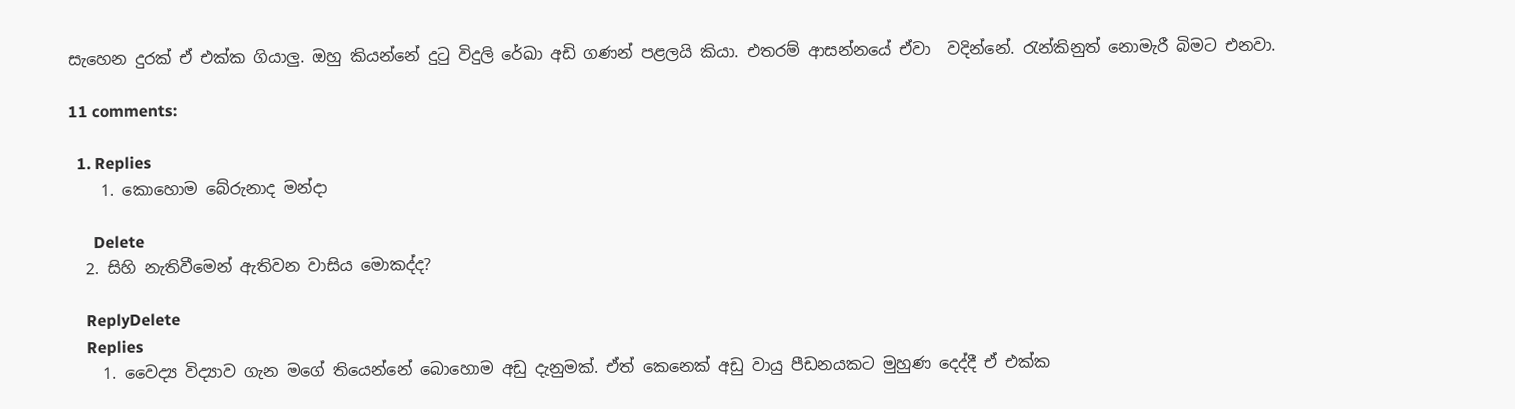සැහෙන දුරක් ඒ එක්ක ගියාලු. ඔහු කියන්නේ දුටු විදුලි රේඛා අඩි ගණන් පළලයි කියා. එතරම් ආසන්නයේ ඒවා  වදින්නේ. රැන්කිනුත් නොමැරී බිමට එනවා.

11 comments:

  1. Replies
    1. කොහොම බේරුනාද මන්දා

      Delete
  2. සිහි නැතිවීමෙන් ඇතිවන වාසිය මොකද්ද?

    ReplyDelete
    Replies
    1. වෛද්‍ය විද්‍යාව ගැන මගේ තියෙන්නේ බොහොම අඩු දැනුමක්. ඒත් කෙනෙක් අඩු වායු පීඩනයකට මුහුණ දෙද්දී ඒ එක්ක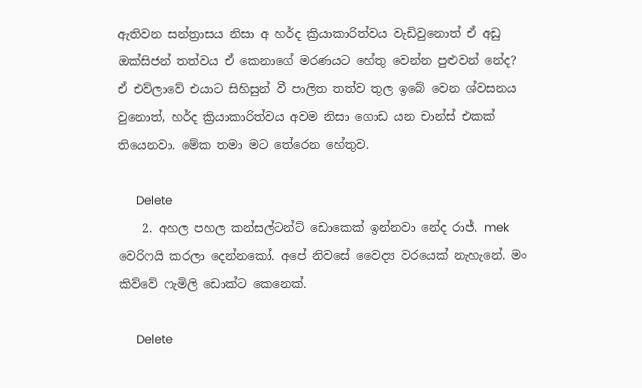ඇතිවන සන්ත්‍රාසය නිසා අ හර්ද ක්‍රියාකාරිත්වය වැඩිවුනොත් ඒ අඩු ඔක්සිජන් තත්වය ඒ කෙනාගේ මරණයට හේතු වෙන්න පුළුවන් නේද? ඒ එව්ලාවේ එයාට සිහිසුන් වී පාලිත තත්ව තුල ඉබේ වෙන ශ්වසනය වුනොත්, හර්ද ක්‍රියාකාරිත්වය අවම නිසා ගොඩ යන චාන්ස් එකක් තියෙනවා. මේක තමා මට තේරෙන හේතුව.

      Delete
    2. අහල පහල කන්සල්ටන්ට් ඩොකෙක් ඉන්නවා නේද රාජ්. mek වෙරිෆයි කරලා දෙන්නකෝ. අපේ නිවසේ වෛද්‍ය වරයෙක් නැහැනේ. මං කිව්වේ ෆැමිලි ඩොක්ට කෙනෙක්.

      Delete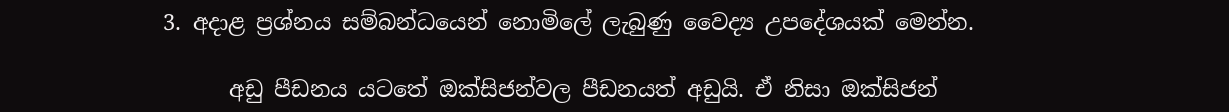3. අදාළ ප්‍රශ්නය සම්බන්ධයෙන් නොමිලේ ලැබුණු වෛද්‍ය උපදේශයක් මෙන්න.

      අඩු පීඩනය යටතේ ඔක්සිජන්වල පීඩනයත් අඩුයි. ඒ නිසා ඔක්සිජන්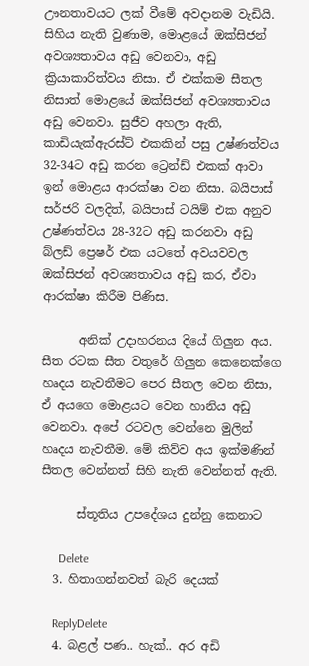ඌනතාවයට ලක් වීමේ අවදානම වැඩියි. සිහිය නැති වුණාම, මොළයේ ඔක්සිජන් අවශ්‍යතාවය අඩු වෙනවා, අඩු ක්‍රියාකාරිත්වය නිසා. ඒ එක්කම සීතල නිසාත් මොළයේ ඔක්සිජන් අවශ්‍යතාවය අඩු වෙනවා. සුජීව අහලා ඇති, කාඩියැක්ඇරස්ට් එකකින් පසු උෂ්ණත්වය 32-34ට අඩු කරන ට්‍රෙන්ඩ් එකක් ආවා ඉන් මොළය ආරක්ෂා වන නිසා. බයිපාස් සර්ජරි වලදිත්, බයිපාස් ටයිම් එක අනුව උෂ්ණත්වය 28-32ට අඩු කරනවා අඩු බ්ලඩ් ප්‍රෙෂර් එක යටතේ අවයවවල ඔක්සිජන් අවශ්‍යතාවය අඩු කර, ඒවා ආරක්ෂා කිරීම පිණිස.

      අනික් උදාහරනය දියේ ගිලුන අය. සීත රටක සීත වතුරේ ගිලුන කෙනෙක්ගෙ හෘදය නැවතීමට පෙර සීතල වෙන නිසා, ඒ අයගෙ මොළයට වෙන හානිය අඩු වෙනවා. අපේ රටවල වෙන්නෙ මුලින් හෘදය නැවතීම. මේ කිව්ව අය ඉක්මණින් සීතල වෙන්නත් සිහි නැති වෙන්නත් ඇති.

      ස්තූතිය උපදේශය දුන්නු කෙනාට

      Delete
  3. හිතාගන්නවත් බැරි දෙයක්

    ReplyDelete
  4. බළල් පණ.. හැක්.. අර අඩි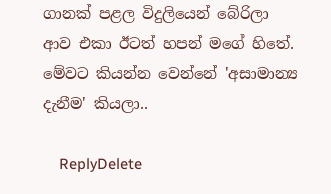ගානක් පළල විදුලියෙන් බේරිලා ආව එකා ඊටත් හපන් මගේ හිතේ. මේවට කියන්න වෙන්නේ 'අසාමාන්‍ය දැනීම' කියලා..

    ReplyDelete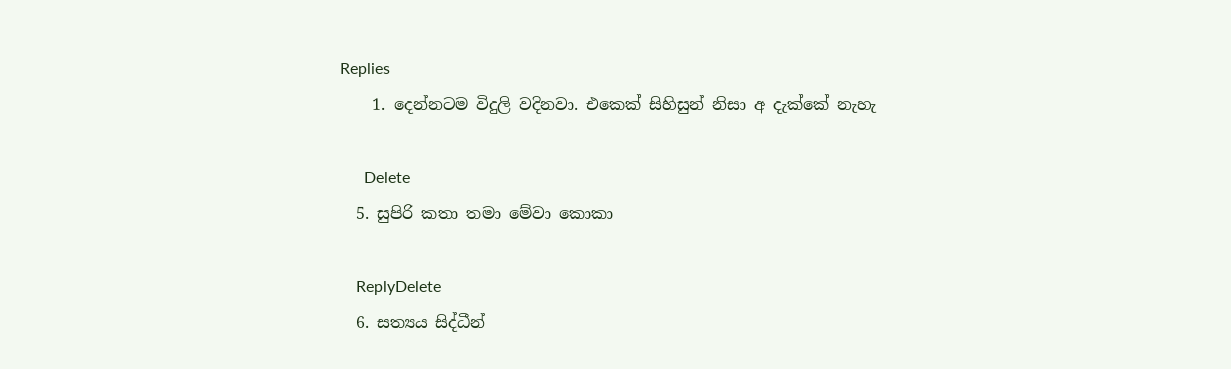Replies
    1. දෙන්නටම විදුලි වදිනවා. එකෙක් සිහිසුන් නිසා අ දැක්කේ නැහැ

      Delete
  5. සුපිරි කතා තමා මේවා කොකා

    ReplyDelete
  6. සත්‍යය සිද්ධීන්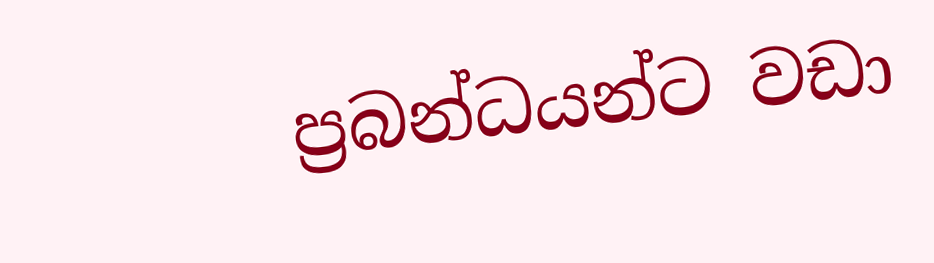ප්‍රබන්ධයන්ට වඩා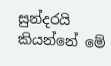සුන්දරයි කියන්නේ මේ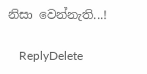නිසා වෙන්නැති...!

    ReplyDelete